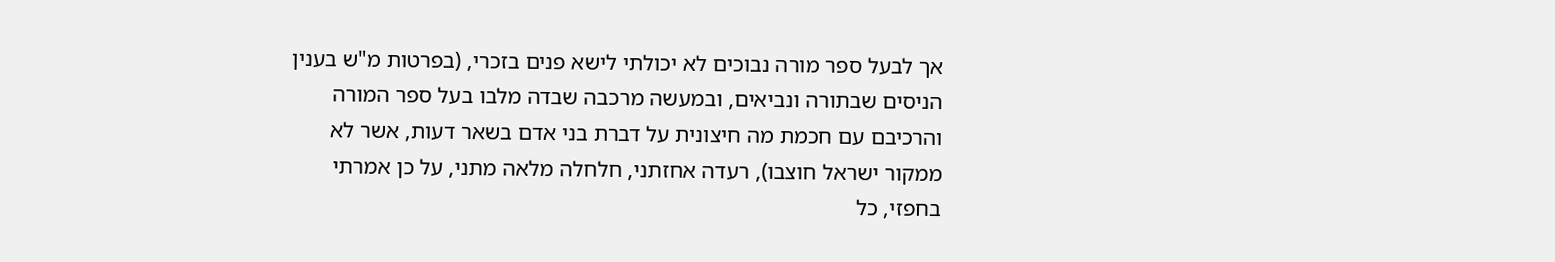אך לבעל ספר מורה נבוכים לא יכולתי לישא פנים בזכרי, (בפרטות מ"ש בענין הניסים שבתורה ונביאים, ובמעשה מרכבה שבדה מלבו בעל ספר המורה והרכיבם עם חכמת מה חיצונית על דברת בני אדם בשאר דעות, אשר לא ממקור ישראל חוצבו), רעדה אחזתני, חלחלה מלאה מתני, על כן אמרתי בחפזי, כל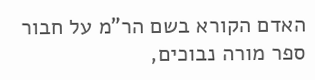האדם הקורא בשם הר"מ על חבור ספר מורה נבוכים,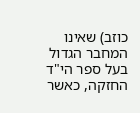כוזב) שאינו המחבר הגדול בעל ספר הי"ד החזקה, כאשר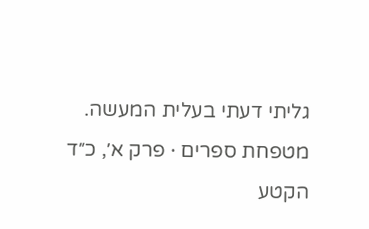גליתי דעתי בעלית המעשה.
מטפחת ספרים · פרק א׳, כ״ד
הקטע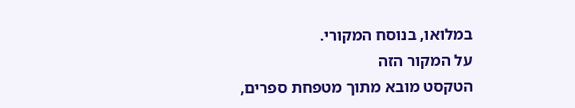במלואו, בנוסח המקורי.
על המקור הזה
הטקסט מובא מתוך מטפחת ספרים,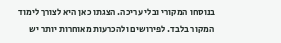בנוסחו המקורי ובלי עריכה. הצגתו כאן היא לצורך לימוד המקור בלבד. לפירושים ולהכרעות מאוחרות יותר יש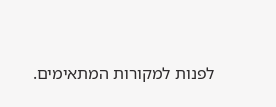לפנות למקורות המתאימים.